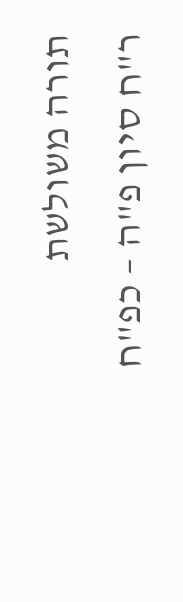תורה משולשת
ר"ח סיון פ"ה – כפ"ח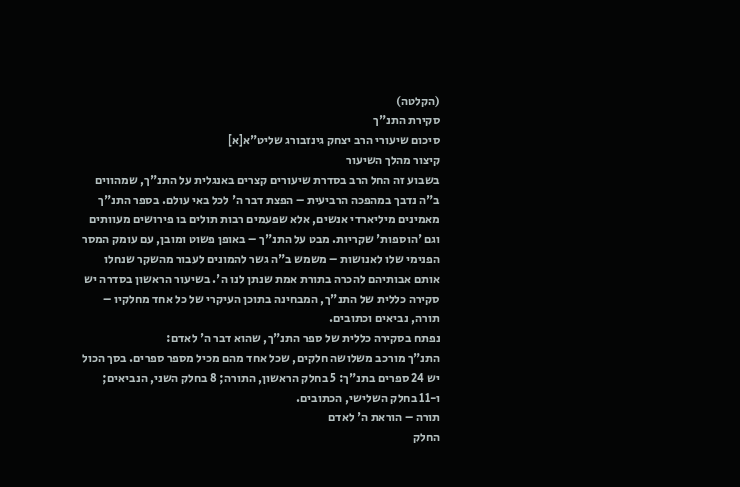(הקלטה)
סקירת התנ"ך
סיכום שיעורי הרב יצחק גינזבורג שליט"א[א]
קיצור מהלך השיעור
בשבוע זה החל הרב בסדרת שיעורים קצרים באנגלית על התנ"ך, שמהווים ב"ה נדבך במהפכה הרביעית – הפצת דבר ה' לכל באי עולם. בספר התנ"ך מאמינים מיליארדי אנשים, אלא שפעמים רבות תולים בו פירושים מעוותים וגם 'הוספות' שקריות. מבט על התנ"ך – באופן פשוט ומובן, עם עומק המסר הפנימי שלו לאנושות – משמש ב"ה גשר להמונים לעבור מהשקר שנחלו אותם אבותיהם להכרה בתורת אמת שנתן לנו ה'. בשיעור הראשון בסדרה יש סקירה כללית של התנ"ך, המבחינה בתוכן העיקרי של כל אחד מחלקיו – תורה, נביאים וכתובים.
נפתח בסקירה כללית של ספר התנ"ך, שהוא דבר ה' לאדם:
התנ"ך מורכב משלושה חלקים, שכל אחד מהם מכיל מספר ספרים. בסך הכול יש 24 ספרים בתנ"ך: 5 בחלק הראשון, התורה; 8 בחלק השני, הנביאים; ו-11 בחלק השלישי, הכתובים.
תורה – הוראת ה' לאדם
החלק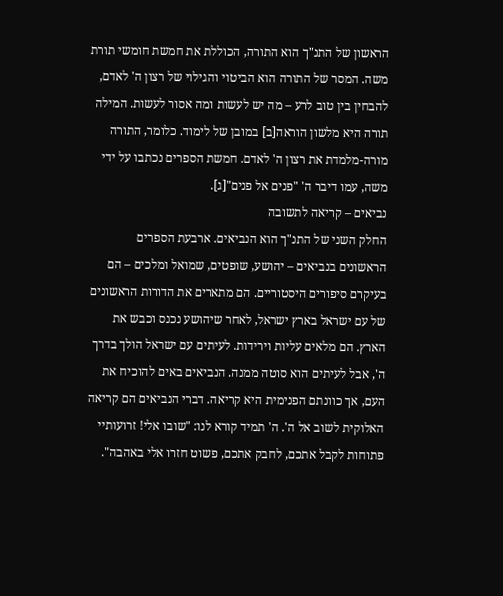הראשון של התנ"ך הוא התורה, הכוללת את חמשת חומשי תורת משה. המסר של התורה הוא הביטוי והגילוי של רצון ה' לאדם, להבחין בין טוב לרע – מה יש לעשות ומה אסור לעשות. המילה תורה היא מלשון הוראה[ב] במובן של לימוד. כלומר, התורה מורה-מלמדת את רצון ה' לאדם. חמשת הספרים נכתבו על ידי משה, עמו דיבר ה' "פנים אל פנים"[ג].
נביאים – קריאה לתשובה
החלק השני של התנ"ך הוא הנביאים. ארבעת הספרים הראשונים בנביאים – יהושע, שופטים, שמואל ומלכים – הם בעיקרם סיפורים היסטוריים. הם מתארים את הדורות הראשונים של עם ישראל בארץ ישראל, לאחר שיהושע נכנס וכבש את הארץ. הם מלאים עליות וירידות. לעיתים עם ישראל הולך בדרך ה', אבל לעיתים הוא סוטה ממנה. הנביאים באים להוכיח את העם, אך כוונתם הפנימית היא קריאה. דברי הנביאים הם קריאה האלוקית לשוב אל ה'. ה' תמיד קורא לנו: "שובו אלי! זרועותיי פתוחות לקבל אתכם, לחבק אתכם, פשוט חזרו אלי באהבה".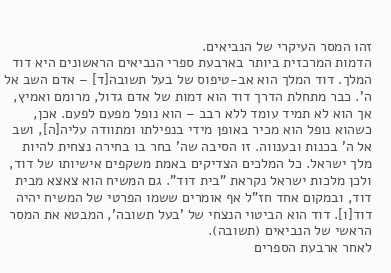זהו המסר העיקרי של הנביאים.
הדמות המרכזית ביותר בארבעת ספרי הנביאים הראשונים היא דוד המלך. דוד המלך הוא אב-טיפוס של בעל תשובה[ד] – אדם השב אל ה'. כבר מתחלת הדרך דוד הוא דמות של אדם גדול, מרומם ואמיץ, אך הוא לא תמיד עומד ללא רבב – הוא נופל מפעם לפעם. אכן, כשהוא נופל הוא מכיר באופן מידי בנפילתו ומתוודה עליה[ה], ושב אל ה' בכנות ובענווה. זו הסיבה שה' בחר בו בחירה נצחית להיות מלך ישראל. כל המלכים הצדיקים באמת משקפים אישיותו של דוד, ולכן מלכות ישראל נקראת "בית דוד". גם המשיח הוא צאצא מבית דוד, ובמקום אחד חז"ל אף אומרים ששמו הפרטי של המשיח יהיה דוד[ו]. דוד הוא הביטוי הנצחי של 'בעל תשובה', המבטא את המסר הראשי של הנביאים (תשובה).
לאחר ארבעת הספרים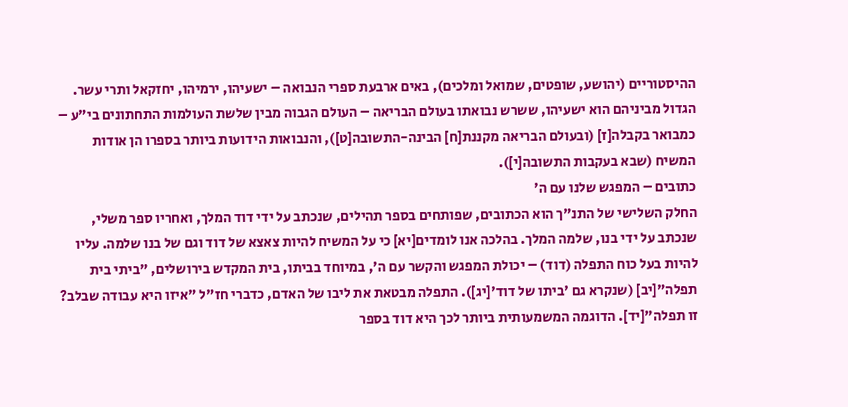ההיסטוריים (יהושע, שופטים, שמואל ומלכים), באים ארבעת ספרי הנבואה – ישעיהו, ירמיהו, יחזקאל ותרי עשר. הגדול מביניהם הוא ישעיהו, ששרש נבואתו בעולם הבריאה – העולם הגבוה מבין שלשת העולמות התחתונים בי"ע – כמבואר בקבלה[ז] (ובעולם הבריאה מקננת[ח] הבינה-התשובה[ט]), והנבואות הידועות ביותר בספרו הן אודות המשיח (שבא בעקבות התשובה[י]).
כתובים – המפגש שלנו עם ה'
החלק השלישי של התנ"ך הוא הכתובים, שפותחים בספר תהילים, שנכתב על ידי דוד המלך, ואחריו ספר משלי, שנכתב על ידי בנו, שלמה המלך. בהלכה אנו לומדים[יא] כי על המשיח להיות צאצא של דוד וגם של בנו שלמה. עליו להיות בעל כוח התפלה (דוד) – יכולת המפגש והקשר עם ה', במיוחד בביתו, בית המקדש בירושלים, "ביתי בית תפלה"[יב] (שנקרא גם 'ביתו של דוד'[יג]). התפלה מבטאת את ליבו של האדם, כדברי חז"ל "איזו היא עבודה שבלב? זו תפלה"[יד]. הדוגמה המשמעותית ביותר לכך היא דוד בספר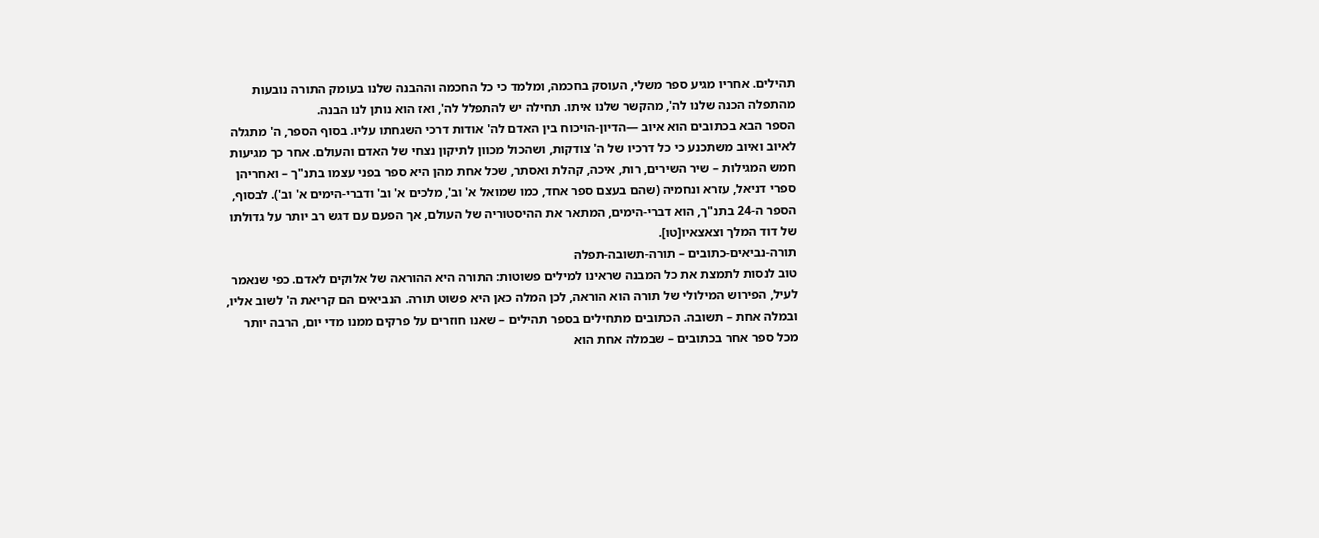תהילים. אחריו מגיע ספר משלי, העוסק בחכמה, ומלמד כי כל החכמה וההבנה שלנו בעומק התורה נובעות מהתפלה הכנה שלנו לה', מהקשר שלנו איתו. תחילה יש להתפלל לה', ואז הוא נותן לנו הבנה.
הספר הבא בכתובים הוא איוב —הדיון-הויכוח בין האדם לה' אודות דרכי השגחתו עליו. בסוף הספר, ה' מתגלה לאיוב ואיוב משתכנע כי כל דרכיו של ה' צודקות, ושהכול מכוון לתיקון נצחי של האדם והעולם. אחר כך מגיעות חמש המגילות – שיר השירים, רות, איכה, קהלת ואסתר, שכל אחת מהן היא ספר בפני עצמו בתנ"ך – ואחריהן ספרי דניאל, עזרא ונחמיה (שהם בעצם ספר אחד, כמו שמואל א' וב', מלכים א' וב' ודברי-הימים א' וב'). לבסוף, הספר ה-24 בתנ"ך, הוא דברי-הימים, המתאר את ההיסטוריה של העולם, אך הפעם עם דגש רב יותר על גדולתו של דוד המלך וצאצאיו[טו].
תורה-נביאים-כתובים – תורה-תשובה-תפלה
טוב לנסות לתמצת את כל המבנה שראינו למילים פשוטות: התורה היא ההוראה של אלוקים לאדם. כפי שנאמר לעיל, הפירוש המילולי של תורה הוא הוראה, לכן המלה כאן היא פשוט תורה. הנביאים הם קריאת ה' לשוב אליו, ובמלה אחת – תשובה. הכתובים מתחילים בספר תהילים – שאנו חוזרים על פרקים ממנו מדי יום, הרבה יותר מכל ספר אחר בכתובים – שבמלה אחת הוא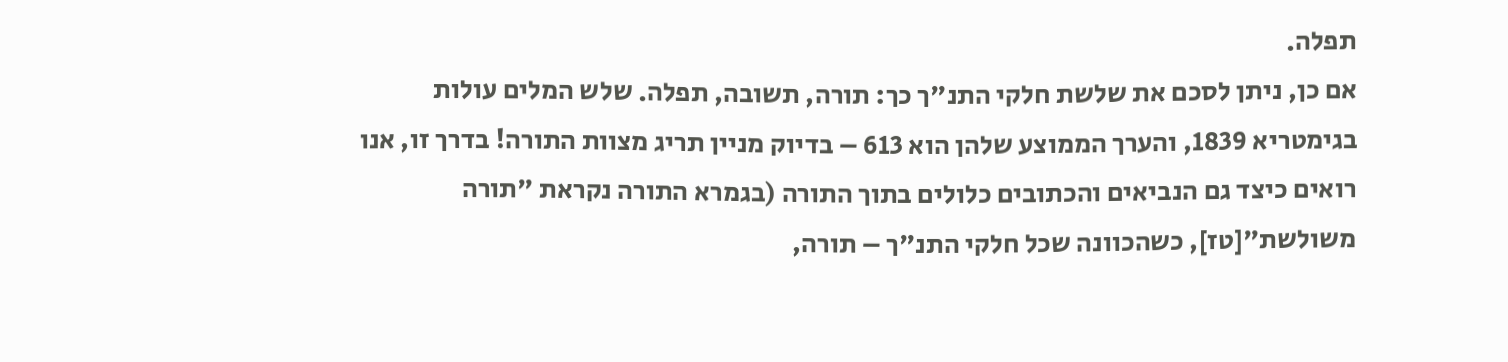תפלה.
אם כן, ניתן לסכם את שלשת חלקי התנ"ך כך: תורה, תשובה, תפלה. שלש המלים עולות בגימטריא 1839, והערך הממוצע שלהן הוא 613 – בדיוק מניין תריג מצוות התורה! בדרך זו, אנו רואים כיצד גם הנביאים והכתובים כלולים בתוך התורה (בגמרא התורה נקראת "תורה משולשת"[טז], כשהכוונה שכל חלקי התנ"ך – תורה,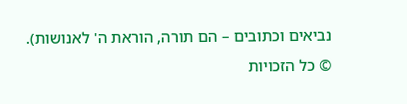נביאים וכתובים – הם תורה, הוראת ה' לאנושות).
© כל הזכויות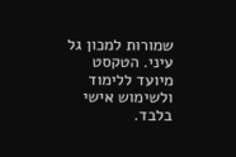שמורות למכון גל עיני. הטקסט מיועד ללימוד ולשימוש אישי בלבד.